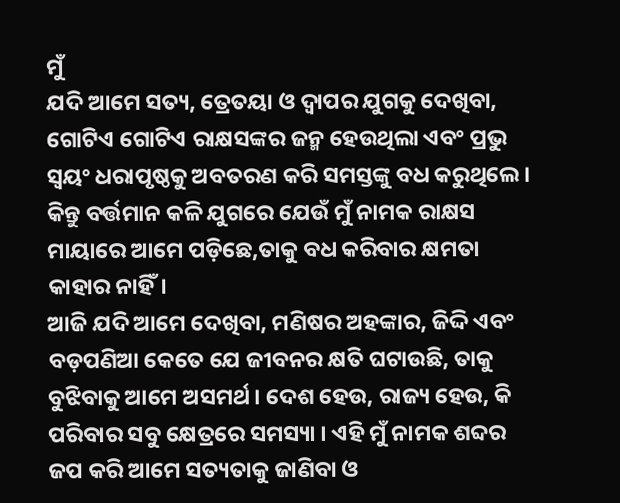ମୁଁ
ଯଦି ଆମେ ସତ୍ୟ, ତ୍ରେତୟା ଓ ଦ୍ଵାପର ଯୁଗକୁ ଦେଖିବା, ଗୋଟିଏ ଗୋଟିଏ ରାକ୍ଷସଙ୍କର ଜନ୍ମ ହେଉଥିଲା ଏବଂ ପ୍ରଭୁ ସ୍ଵୟଂ ଧରାପୃଷ୍ଠକୁ ଅବତରଣ କରି ସମସ୍ତଙ୍କୁ ବଧ କରୁଥିଲେ । କିନ୍ତୁ ବର୍ତ୍ତମାନ କଳି ଯୁଗରେ ଯେଉଁ ମୁଁ ନାମକ ରାକ୍ଷସ ମାୟାରେ ଆମେ ପଡ଼ିଛେ,ତାକୁ ବଧ କରିବାର କ୍ଷମତା କାହାର ନାହିଁ।
ଆଜି ଯଦି ଆମେ ଦେଖିବା, ମଣିଷର ଅହଙ୍କାର, ଜିଦ୍ଦି ଏବଂ ବଡ଼ପଣିଆ କେତେ ଯେ ଜୀବନର କ୍ଷତି ଘଟାଉଛି, ତାକୁ ବୁଝିବାକୁ ଆମେ ଅସମର୍ଥ । ଦେଶ ହେଉ, ରାଜ୍ୟ ହେଉ, କି ପରିବାର ସବୁ କ୍ଷେତ୍ରରେ ସମସ୍ୟା । ଏହି ମୁଁ ନାମକ ଶବ୍ଦର ଜପ କରି ଆମେ ସତ୍ୟତାକୁ ଜାଣିବା ଓ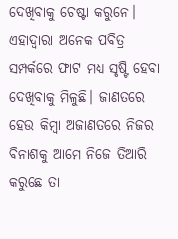ଦେଖିବାକୁ ଚେଷ୍ଟା କରୁନେ। ଏହାଦ୍ଵାରା ଅନେକ ପବିତ୍ର ସମ୍ପର୍କରେ ଫାଟ ମଧ୍ୟ ସୃଷ୍ଟି ହେବା ଦେଖିବାକୁ ମିଳୁଛି। ଜାଣତରେ ହେଉ କିମ୍ବା ଅଜାଣତରେ ନିଜର ବିନାଶକୁ ଆମେ ନିଜେ ତିଆରି କରୁଛେ ତା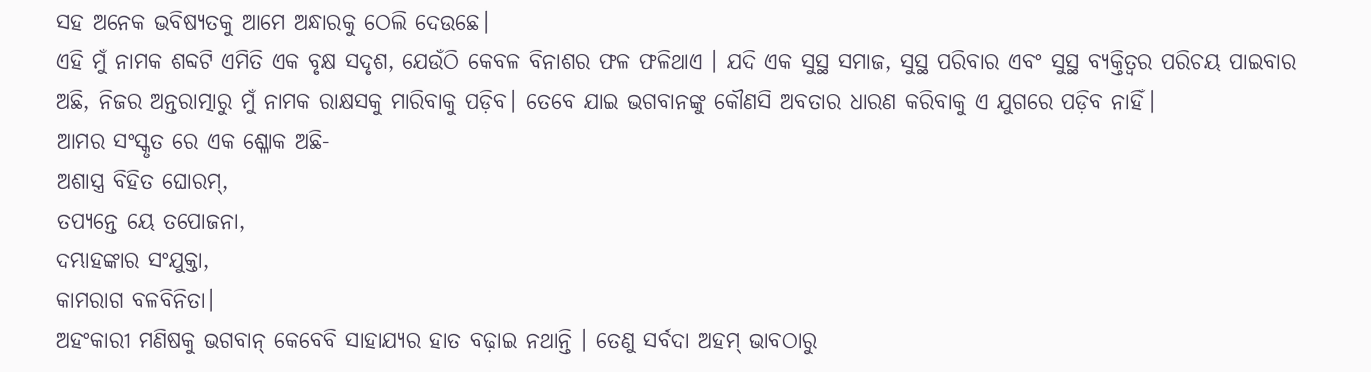ସହ ଅନେକ ଭବିଷ୍ୟତକୁ ଆମେ ଅନ୍ଧାରକୁ ଠେଲି ଦେଉଛେ।
ଏହି ମୁଁ ନାମକ ଶବ୍ଦଟି ଏମିତି ଏକ ବୃକ୍ଷ ସଦୃଶ, ଯେଉଁଠି କେବଳ ବିନାଶର ଫଳ ଫଳିଥାଏ । ଯଦି ଏକ ସୁସ୍ଥ ସମାଜ, ସୁସ୍ଥ ପରିବାର ଏବଂ ସୁସ୍ଥ ବ୍ୟକ୍ତିତ୍ଵର ପରିଚୟ ପାଇବାର ଅଛି, ନିଜର ଅନ୍ତରାତ୍ମାରୁ ମୁଁ ନାମକ ରାକ୍ଷସକୁ ମାରିବାକୁ ପଡ଼ିବ। ତେବେ ଯାଇ ଭଗବାନଙ୍କୁ କୌଣସି ଅବତାର ଧାରଣ କରିବାକୁ ଏ ଯୁଗରେ ପଡ଼ିବ ନାହିଁ।
ଆମର ସଂସ୍କୃତ ରେ ଏକ ଶ୍ଳୋକ ଅଛି-
ଅଶାସ୍ତ୍ର ବିହିତ ଘୋରମ୍,
ତପ୍ୟନ୍ତେ ୟେ ତପୋଜନା,
ଦମ୍ଭାହଙ୍କାର ସଂଯୁକ୍ତା,
କାମରାଗ ବଳବିନିତା।
ଅହଂକାରୀ ମଣିଷକୁ ଭଗବାନ୍ କେବେବି ସାହାଯ୍ୟର ହାତ ବଢ଼ାଇ ନଥାନ୍ତି । ତେଣୁ ସର୍ବଦା ଅହମ୍ ଭାବଠାରୁ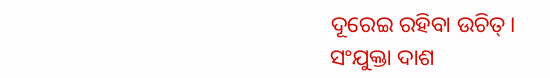ଦୂରେଇ ରହିବା ଉଚିତ୍।
ସଂଯୁକ୍ତା ଦାଶ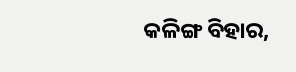କଳିଙ୍ଗ ବିହାର,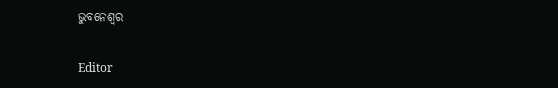ଭୁବନେଶ୍ୱର

Editor